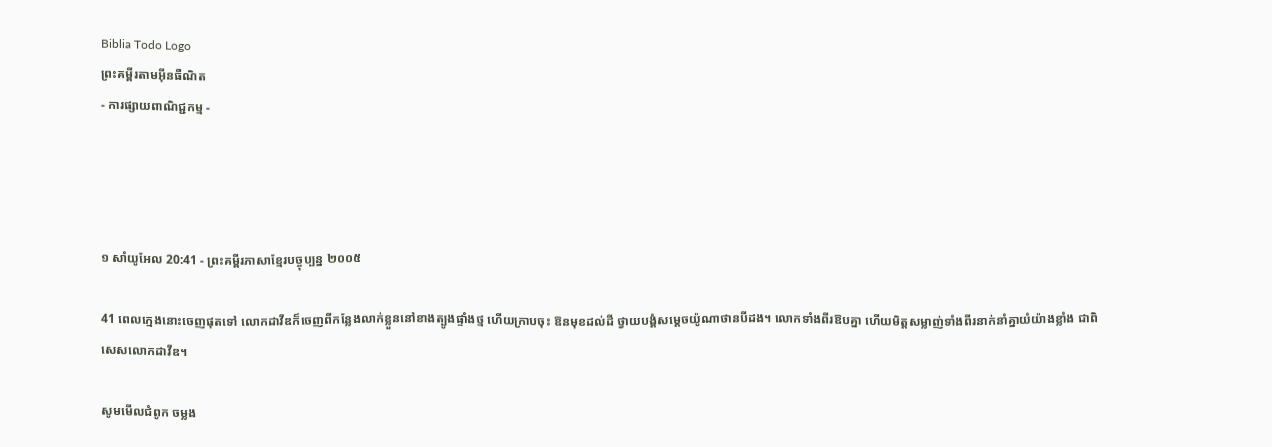Biblia Todo Logo
ព្រះគម្ពីរតាមអ៊ីនធឺណិត
- ការផ្សាយពាណិជ្ជកម្ម -




១ សាំ‌យូ‌អែល 20:41 - ព្រះគម្ពីរភាសាខ្មែរបច្ចុប្បន្ន ២០០៥

41 ពេលក្មេងនោះចេញផុតទៅ លោកដាវីឌក៏ចេញពីកន្លែងលាក់ខ្លួននៅខាងត្បូងផ្ទាំងថ្ម ហើយក្រាបចុះ ឱនមុខដល់ដី ថ្វាយ‌បង្គំសម្ដេចយ៉ូណា‌ថានបីដង។ លោកទាំងពីរឱបគ្នា ហើយមិត្តសម្លាញ់ទាំងពីរនាក់នាំគ្នាយំយ៉ាងខ្លាំង ជាពិសេសលោកដាវីឌ។

សូមមើលជំពូក ចម្លង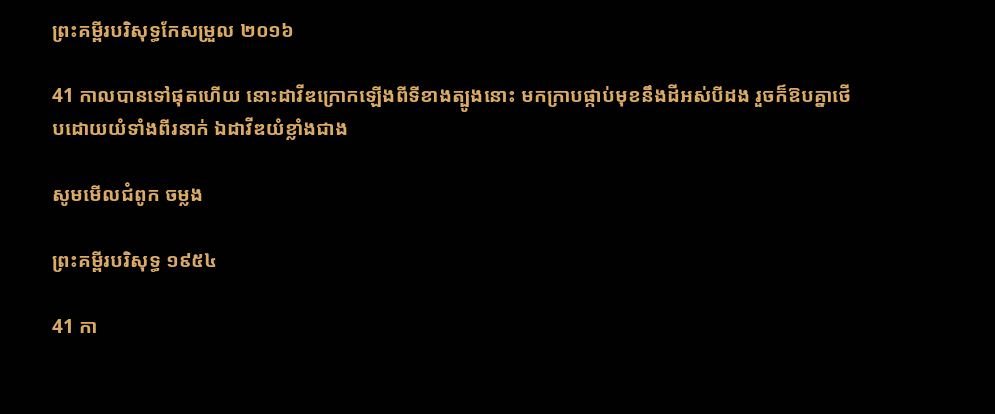ព្រះគម្ពីរបរិសុទ្ធកែសម្រួល ២០១៦

41 កាលបានទៅផុតហើយ នោះដាវីឌក្រោកឡើងពីទីខាងត្បូងនោះ មកក្រាបផ្កាប់មុខនឹងដីអស់បីដង រួចក៏ឱបគ្នាថើបដោយយំទាំងពីរនាក់ ឯដាវីឌយំខ្លាំងជាង

សូមមើលជំពូក ចម្លង

ព្រះគម្ពីរបរិសុទ្ធ ១៩៥៤

41 កា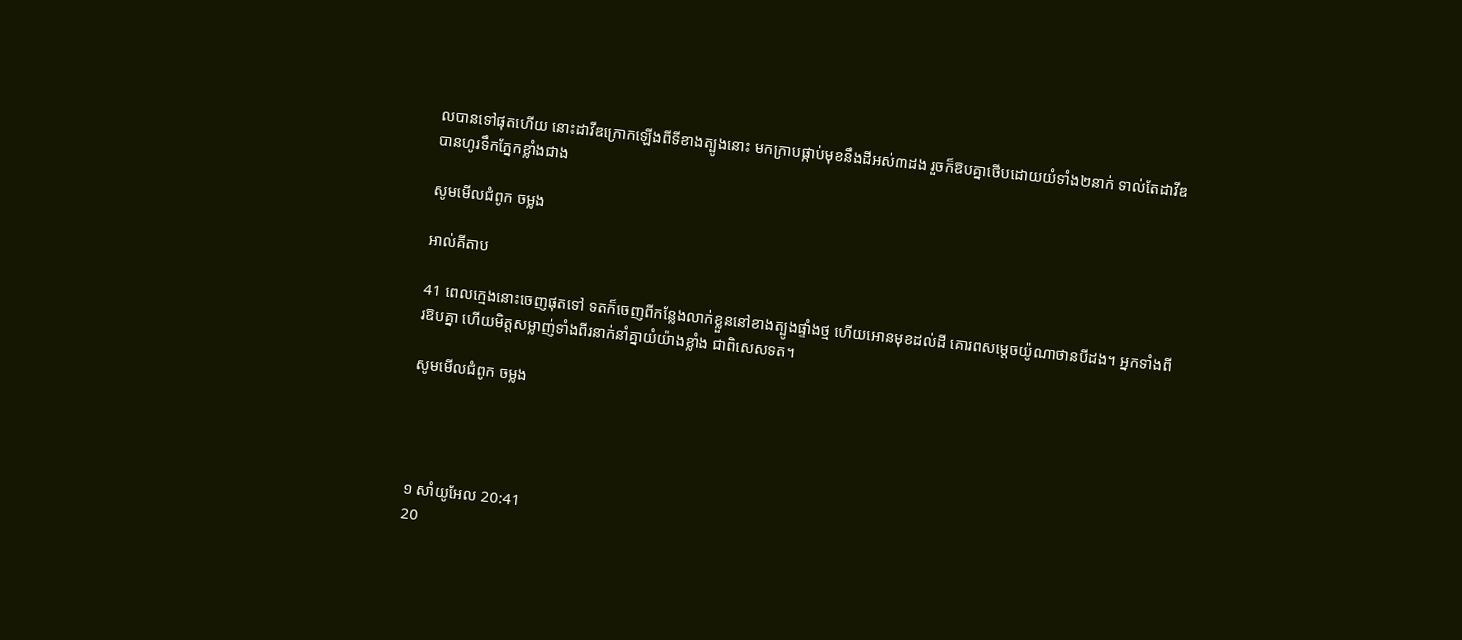លបានទៅផុតហើយ នោះដាវីឌក្រោកឡើងពីទីខាងត្បូងនោះ មកក្រាបផ្កាប់មុខនឹងដីអស់៣ដង រួចក៏ឱបគ្នាថើបដោយយំទាំង២នាក់ ទាល់តែដាវីឌបានហូរទឹកភ្នែកខ្លាំងជាង

សូមមើលជំពូក ចម្លង

អាល់គីតាប

41 ពេលក្មេងនោះចេញផុតទៅ ទតក៏ចេញពីកន្លែងលាក់ខ្លួននៅខាងត្បូងផ្ទាំងថ្ម ហើយអោនមុខដល់ដី គោរពសម្តេចយ៉ូណា‌ថានបីដង។ អ្នកទាំងពីរឱបគ្នា ហើយមិត្តសម្លាញ់ទាំងពីរនាក់នាំគ្នាយំយ៉ាងខ្លាំង ជាពិសេសទត។

សូមមើលជំពូក ចម្លង




១ សាំ‌យូ‌អែល 20:41
20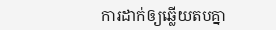ការដាក់ឲ្យឆ្លើយតបគ្នា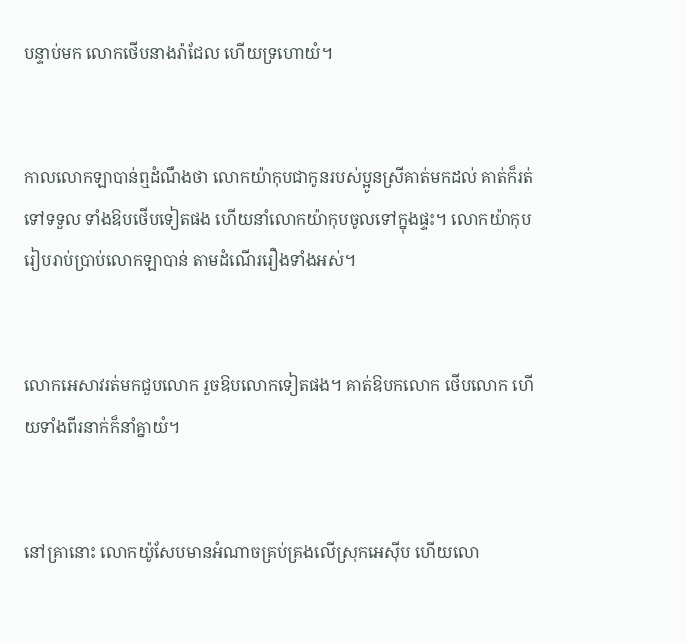បន្ទាប់មក លោកថើបនាងរ៉ាជែល ហើយទ្រហោយំ។


កាលលោកឡាបាន់ឮដំណឹងថា លោកយ៉ាកុបជាកូនរបស់ប្អូនស្រីគាត់មកដល់ គាត់ក៏រត់ទៅទទួល ទាំងឱបថើបទៀតផង ហើយនាំលោកយ៉ាកុបចូលទៅក្នុងផ្ទះ។ លោកយ៉ាកុបរៀបរាប់ប្រាប់លោកឡាបាន់ តាមដំណើររឿងទាំងអស់។


លោកអេសាវរត់មកជួបលោក រួចឱបលោកទៀតផង។ គាត់ឱបកលោក ថើបលោក ហើយទាំងពីរនាក់ក៏នាំគ្នាយំ។


នៅគ្រានោះ លោកយ៉ូសែបមានអំណាចគ្រប់‌គ្រងលើស្រុកអេស៊ីប ហើយលោ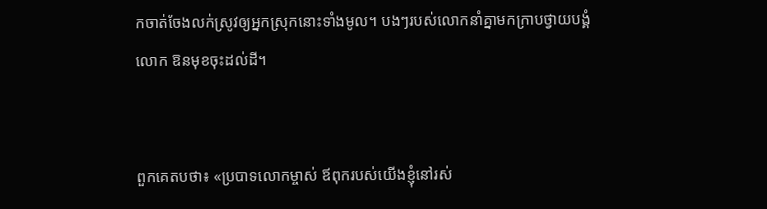កចាត់ចែងលក់ស្រូវឲ្យអ្នកស្រុកនោះទាំងមូល។ បងៗរបស់លោកនាំគ្នាមកក្រាបថ្វាយ‌បង្គំលោក ឱនមុខចុះដល់ដី។


ពួកគេតបថា៖ «ប្របាទលោកម្ចាស់ ឪពុករបស់យើងខ្ញុំនៅរស់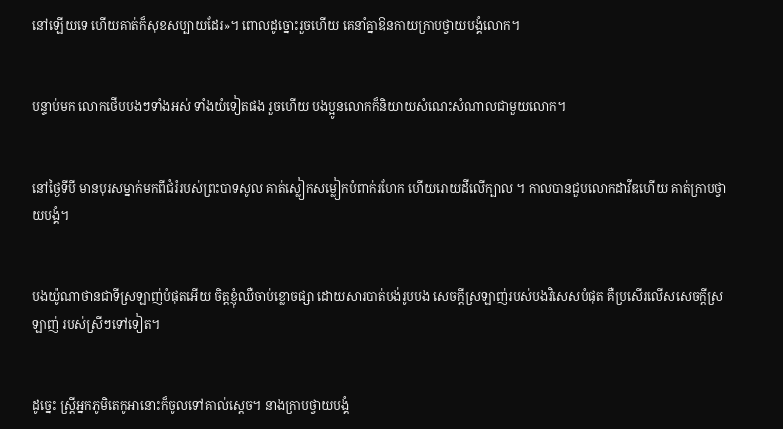នៅឡើយទេ ហើយគាត់ក៏សុខសប្បាយដែរ»។ ពោលដូច្នោះរួចហើយ គេនាំគ្នាឱនកាយក្រាបថ្វាយ‌បង្គំលោក។


បន្ទាប់មក លោកថើបបងៗទាំងអស់ ទាំងយំទៀតផង រួចហើយ បងប្អូនលោកក៏និយាយសំណេះ‌សំណាលជាមួយលោក។


នៅថ្ងៃទីបី មានបុរសម្នាក់មកពីជំរំរបស់ព្រះ‌បាទសូល គាត់ស្លៀកសម្លៀក‌បំពាក់រហែក ហើយរោយដីលើក្បាល ។ កាលបានជួបលោកដាវីឌហើយ គាត់ក្រាបថ្វាយ‌បង្គំ។


បងយ៉ូណា‌ថានជាទីស្រឡាញ់បំផុតអើយ ចិត្តខ្ញុំឈឺចាប់ខ្លោច‌ផ្សា ដោយ‌សារបាត់បង់រូបបង សេចក្ដីស្រឡាញ់របស់បងវិសេសបំផុត គឺប្រសើរលើសសេចក្ដីស្រឡាញ់ របស់ស្រីៗទៅទៀត។


ដូច្នេះ ស្ត្រីអ្នកភូមិតេកូ‌អានោះក៏ចូលទៅគាល់ស្ដេច។ នាងក្រាបថ្វាយ‌បង្គំ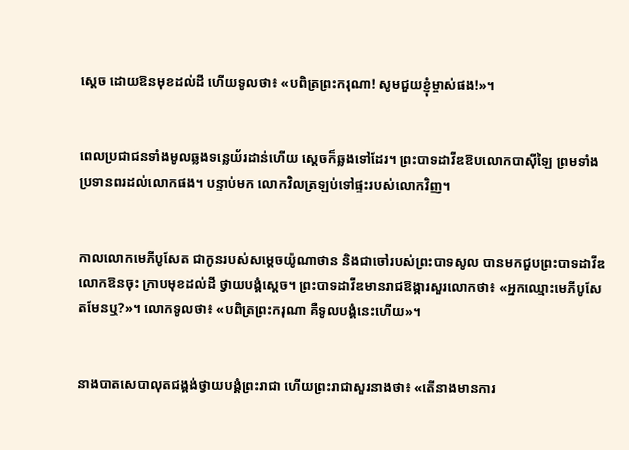ស្ដេច ដោយឱនមុខដល់ដី ហើយទូលថា៖ «បពិត្រព្រះ‌ករុណា! សូមជួយខ្ញុំម្ចាស់ផង!»។


ពេលប្រជា‌ជនទាំងមូលឆ្លងទន្លេយ័រដាន់ហើយ ស្ដេចក៏ឆ្លងទៅដែរ។ ព្រះ‌បាទដាវីឌឱបលោកបា‌ស៊ី‌ឡៃ ព្រមទាំងប្រទានពរដល់លោកផង។ បន្ទាប់មក លោកវិលត្រឡប់ទៅផ្ទះរបស់លោកវិញ។


កាលលោកមេភី‌បូសែត ជាកូនរបស់សម្ដេចយ៉ូណា‌ថាន និងជាចៅរបស់ព្រះ‌បាទសូល បានមកជួបព្រះ‌បាទដាវីឌ លោកឱនចុះ ក្រាបមុខដល់ដី ថ្វាយ‌បង្គំស្ដេច។ ព្រះ‌បាទដាវីឌមានរាជ‌ឱង្ការសួរលោកថា៖ «អ្នកឈ្មោះមេភី‌បូសែតមែនឬ?»។ លោកទូលថា៖ «បពិត្រព្រះ‌ករុណា គឺទូលបង្គំនេះហើយ»។


នាងបាត‌សេ‌បាលុតជង្គង់ថ្វាយ‌បង្គំព្រះ‌រាជា ហើយព្រះ‌រាជាសួរនាងថា៖ «តើនាងមានការ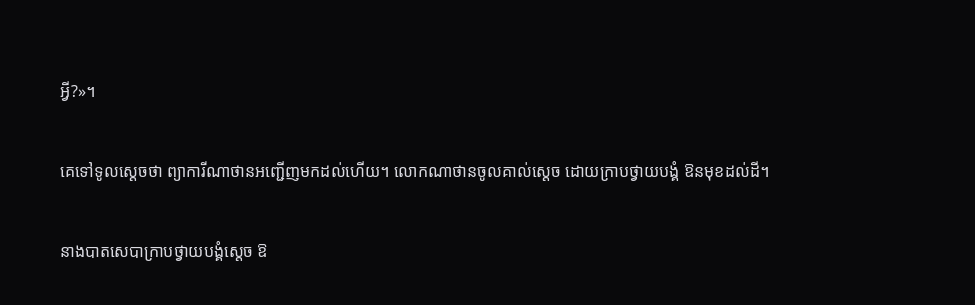អ្វី?»។


គេទៅទូលស្ដេចថា ព្យាការីណាថានអញ្ជើញមកដល់ហើយ។ លោកណាថានចូលគាល់ស្ដេច ដោយក្រាបថ្វាយ‌បង្គំ ឱនមុខដល់ដី។


នាងបាត‌សេ‌បាក្រាបថ្វាយ‌បង្គំស្ដេច ឱ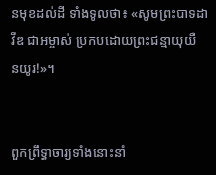នមុខដល់ដី ទាំងទូលថា៖ «សូមព្រះ‌បាទដាវីឌ ជាអម្ចាស់ ប្រកបដោយព្រះ‌ជន្មាយុយឺន‌យូរ!»។


ពួកព្រឹទ្ធា‌ចារ្យទាំងនោះនាំ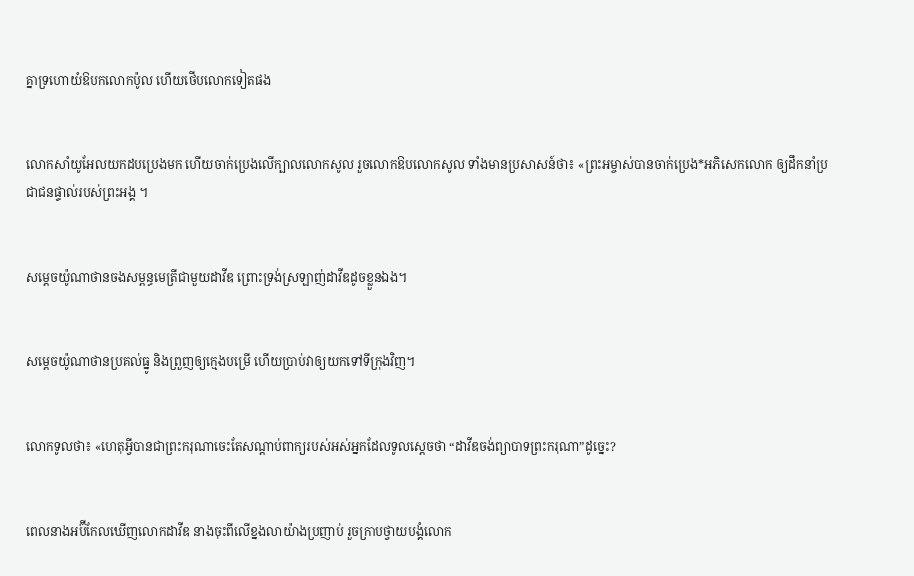គ្នាទ្រហោយំឱបកលោកប៉ូល ហើយថើបលោកទៀតផង


លោកសាំយូ‌អែលយកដបប្រេងមក ហើយចាក់ប្រេងលើក្បាលលោកសូល រួចលោកឱបលោកសូល ទាំងមានប្រសាសន៍ថា៖ «ព្រះ‌អម្ចាស់បានចាក់ប្រេង*អភិសេកលោក ឲ្យដឹកនាំប្រជា‌ជនផ្ទាល់របស់ព្រះអង្គ ។


សម្ដេចយ៉ូណា‌ថានចងសម្ពន្ធ‌មេត្រីជាមួយដាវីឌ ព្រោះទ្រង់ស្រឡាញ់ដាវីឌដូចខ្លួនឯង។


សម្ដេចយ៉ូណា‌ថានប្រគល់ធ្នូ និងព្រួញឲ្យក្មេងបម្រើ ហើយប្រាប់វាឲ្យយកទៅទីក្រុងវិញ។


លោកទូលថា៖ «ហេតុអ្វីបានជាព្រះ‌ករុណាចេះតែសណ្ដាប់ពាក្យរបស់អស់អ្នកដែលទូលស្ដេចថា “ដាវីឌចង់ព្យាបាទព្រះ‌ករុណា”ដូច្នេះ?


ពេលនាងអប៊ី‌កែលឃើញលោកដាវីឌ នាងចុះពីលើខ្នងលាយ៉ាងប្រញាប់ រួចក្រាបថ្វាយ‌បង្គំលោក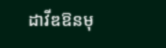ដាវីឌឱនមុ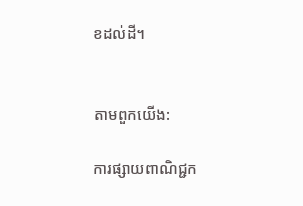ខដល់ដី។


តាមពួកយើង:

ការផ្សាយពាណិជ្ជក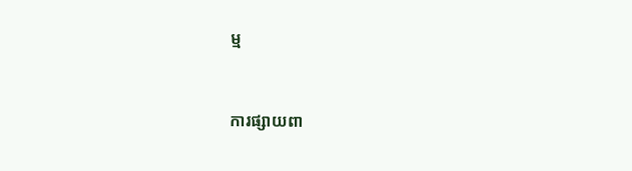ម្ម


ការផ្សាយពា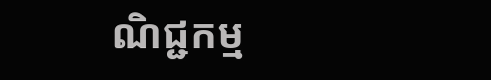ណិជ្ជកម្ម